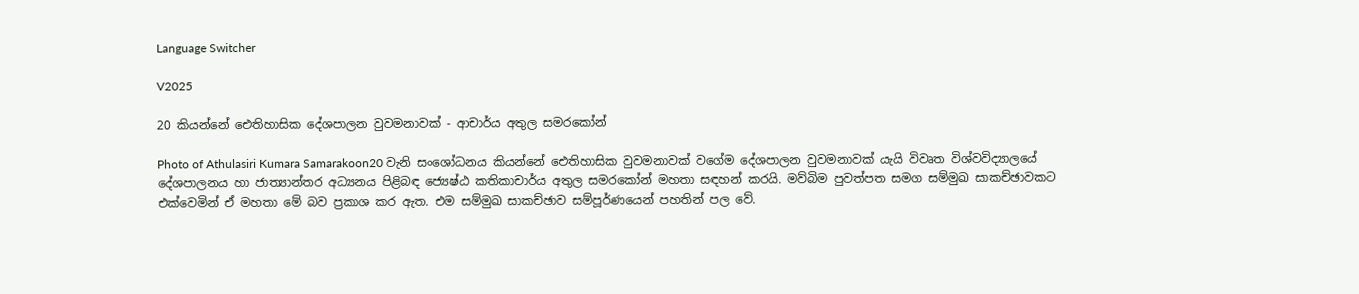Language Switcher

V2025

20 කියන්නේ ඓතිහාසික දේශපාලන වුවමනාවක් - ආචාර්ය අතුල සමරකෝන්

Photo of Athulasiri Kumara Samarakoon20 වැනි සංශෝධනය කියන්නේ ඓතිහාසික වුවමනාවක් වගේම දේශපාලන වුවමනාවක් යැයි විවෘත විශ්වවිද්‍යාලයේ දේශපාලනය හා ජාත්‍යාන්තර අධ්‍යනය පිළිබඳ ජ්‍යෙෂ්ඨ කතිකාචාර්ය අතුල සමරකෝන් මහතා සඳහන් කරයි. මව්බිම පුවත්පත සමග සම්මුඛ සාකච්ඡාවකට එක්වෙමින් ඒ මහතා මේ බව ප්‍රකාශ කර ඇත. එම සම්මුඛ සාකච්ඡාව සම්පූර්ණයෙන් පහතින් පල වේ.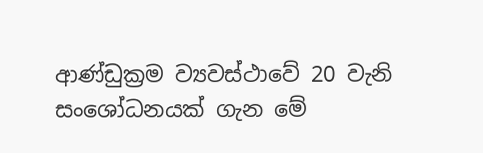ආණ්ඩුක්‍රම ව්‍යවස්ථාවේ 20 වැනි සංශෝධනයක් ගැන මේ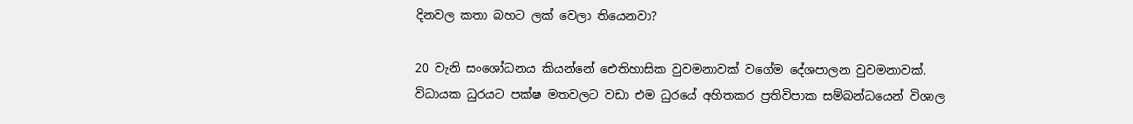දිනවල කතා බහට ලක් වෙලා තියෙනවා?

20 වැනි සංශෝධනය කියන්නේ ඓතිහාසික වුවමනාවක් වගේම දේශපාලන වුවමනාවක්. විධායක ධුරයට පක්ෂ මතවලට වඩා එම ධුරයේ අහිතකර ප්‍රතිවිපාක සම්බන්ධයෙන් විශාල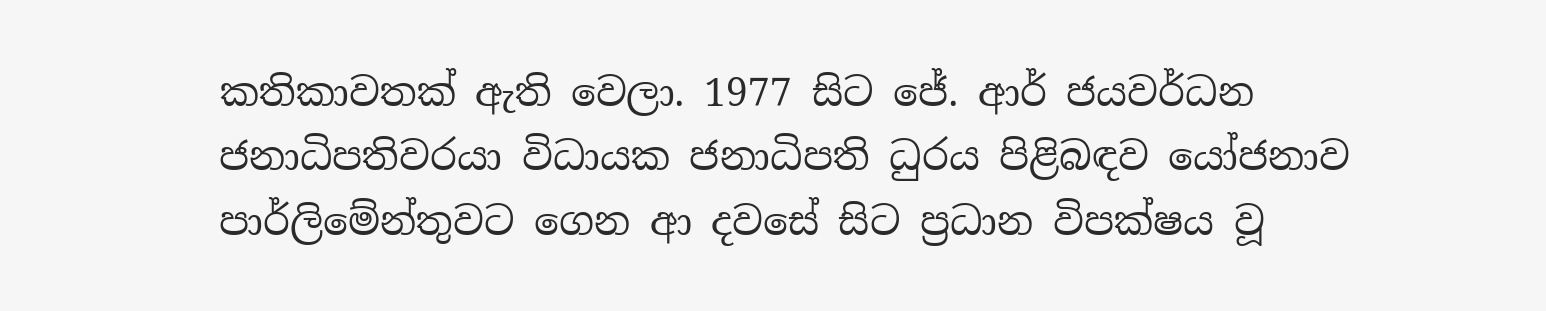කතිකාවතක් ඇති වෙලා. 1977 සිට ජේ. ආර් ජයවර්ධන ජනාධිපතිවරයා විධායක ජනාධිපති ධුරය පිළිබඳව යෝජනාව පාර්ලිමේන්තුවට ගෙන ආ දවසේ සිට ප්‍රධාන විපක්ෂය වූ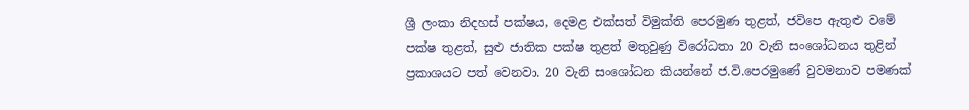ශ්‍රී ලංකා නිදහස් පක්ෂය, දෙමළ එක්සත් විමුක්ති පෙරමුණ තුළත්, ජවිපෙ ඇතුළු වමේ පක්ෂ තුළත්, සුළු ජාතික පක්ෂ තුළත් මතුවුණු විරෝධතා 20 වැනි සංශෝධනය තුළින් ප්‍රකාශයට පත් වෙනවා. 20 වැනි සංශෝධන කියන්නේ ජ.වි.පෙරමුණේ වුවමනාව පමණක්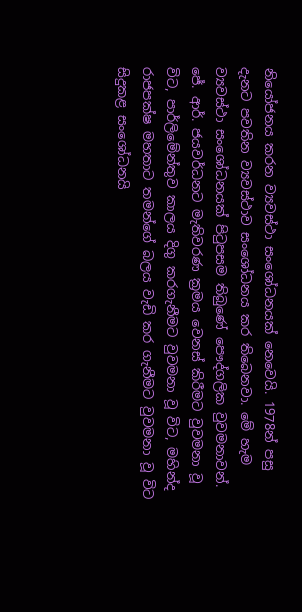නියෝජනය කරන ව්‍යවස්ථා සංශෝධනයක් නෙවෙයි. 1978න් පසු දැනට පවතින ව්‍යවස්ථාව සංශෝධනය කර තිබෙනවා. මේ හැම ව්‍යවස්ථා සංශෝධනයක් පිටුපසම තිබුණේ පෞද්ගලික වුවමනාවන්. ජේ. ආර්. ජයවර්ධනට මැතිවරණ ක්‍රමය වෙනස් කිරීමට වුවමනා වූ විට, පාර්ලිමේන්තුව කාලය දිගු කරගැනීමට වුවමනා වූ විට, මහින්ද රාජපක්ෂ මහතාට තමන්ගේ බලය වැඩි කර ගැනීමට වුවමනා වූ විට සිදුකළ සංශෝධනයි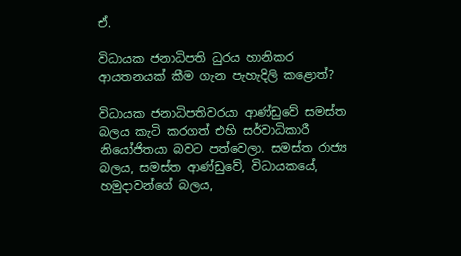ඒ.

විධායක ජනාධිපති ධුරය හානිකර ආයතනයක් කීම ගැන පැහැදිලි කළොත්?

විධායක ජනාධිපතිවරයා ආණ්ඩුවේ සමස්ත බලය කැටි කරගත් එහි සර්වාධිකාරී නියෝජිතයා බවට පත්වෙලා. සමස්ත රාජ්‍ය බලය, සමස්ත ආණ්ඩුවේ, විධායකයේ, හමුදාවන්ගේ බලය,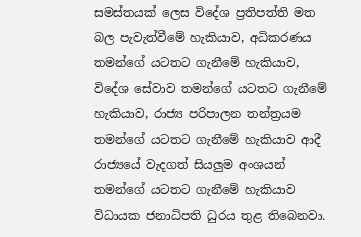සමස්තයක් ලෙස විදේශ ප්‍රතිපත්ති මත බල පැවැත්වීමේ හැකියාව, අධිකරණය තමන්ගේ යටතට ගැනීමේ හැකියාව, විදේශ සේවාව තමන්ගේ යටතට ගැනීමේ හැකියාව, රාජ්‍ය පරිපාලන තන්ත්‍රයම තමන්ගේ යටතට ගැනීමේ හැකියාව ආදී රාජ්‍යයේ වැදගත් සියලුම අංශයන් තමන්ගේ යටතට ගැනීමේ හැකියාව විධායක ජනාධිපති ධුරය තුළ තිබෙනවා.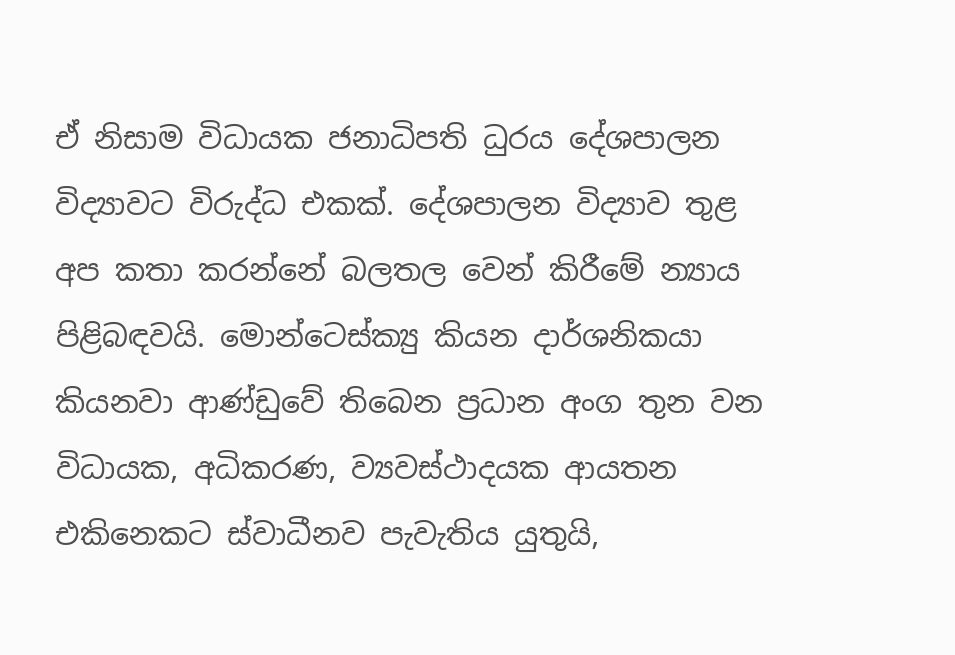ඒ නිසාම විධායක ජනාධිපති ධුරය දේශපාලන විද්‍යාවට විරුද්ධ එකක්. දේශපාලන විද්‍යාව තුළ අප කතා කරන්නේ බලතල වෙන් කිරීමේ න්‍යාය පිළිබඳවයි. මොන්ටෙස්ක්‍යු කියන දාර්ශනිකයා කියනවා ආණ්ඩුවේ තිබෙන ප්‍රධාන අංග තුන වන විධායක, අධිකරණ, ව්‍යවස්ථාදයක ආයතන එකිනෙකට ස්වාධීනව පැවැතිය යුතුයි,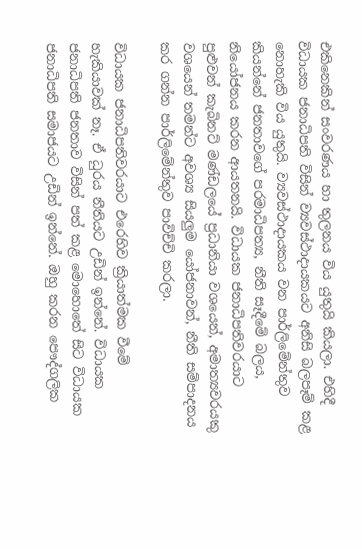එකිනෙකින් සංවරණය හා තුලනය විය යුතුයි කියලා. එහිදී විධායක ජනාධිපති විසින් ව්‍යවස්ථාදායකයට අනිසි බලපෑම් කළ නොහැකි විය යුතුයි. ව්‍යවස්ථාදායකය වන පාර්ලිමේන්තුව කියන්නේ ජනතාවගේ පරමාධිපත්‍ය, නීති සෑදීමේ බලය, නියෝජනය කරන ආයතනයි. විධායක ජනාධිපතිවරයාට පුළුවන් කැබිනට් මණ්ඩලයේ ප්‍රධානියා වශයෙන්, අමාත්‍යවරයකු වශයෙන් තමන්ට අවශ්‍ය සියලුම යෝජනාවන්, නීති සම්පාදනය කර ගන්න පාර්ලිමේන්තුව පාවිච්චි කරලා.

විධායක ජනාධිපතිවරයාට එරෙහිව ක්‍රියාත්මක වීමේ හැකියාවක් නෑ. ඒ ධුරය නීතියට උඩින් ඉන්නේ. විධායක ජනාධිපති ජනතාව විසින් පත් කළ මොහොතේ සිට විධායක ජනාධිපති සමාජයට උඩින් ඉන්නේ. ඔහු කරන පෞද්ගලික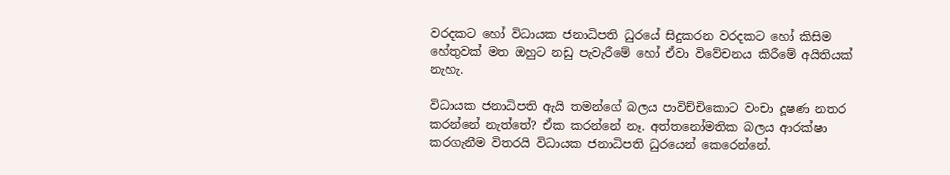වරදකට හෝ විධායක ජනාධිපති ධුරයේ සිදුකරන වරදකට හෝ කිසිම හේතුවක් මත ඔහුට නඩු පැවැරීමේ හෝ ඒවා විවේචනය කිරීමේ අයිතියක් නැහැ.

විධායක ජනාධිපති ඇයි තමන්ගේ බලය පාවිච්චිකොට වංචා දූෂණ නතර කරන්නේ නැත්තේ? ඒක කරන්නේ නෑ. අත්තනෝමතික බලය ආරක්ෂා කරගැනීම විතරයි විධායක ජනාධිපති ධුරයෙන් කෙරෙන්නේ.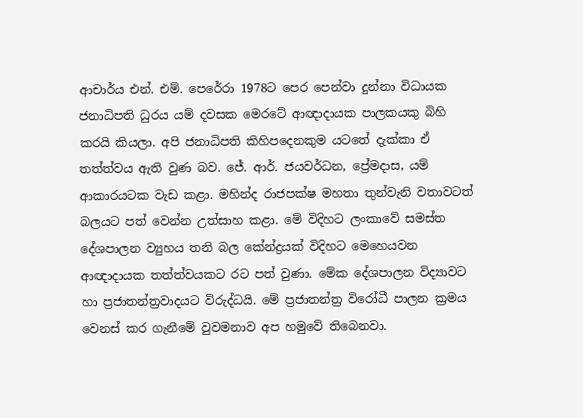ආචාර්ය එන්. එම්. පෙරේරා 1978ට පෙර පෙන්වා දුන්නා විධායක ජනාධිපති ධුරය යම් දවසක මෙරටේ ආඥාදායක පාලකයකු බිහි කරයි කියලා. අපි ජනාධිපති කිහිපදෙනකුම යටතේ දැක්කා ඒ තත්ත්වය ඇති වුණ බව. ජේ. ආර්. ජයවර්ධන, ප්‍රේමදාස, යම් ආකාරයටක වැඩ කළා. මහින්ද රාජපක්ෂ මහතා තුන්වැනි වතාවටත් බලයට පත් වෙන්න උත්සාහ කළා. මේ විදිහට ලංකාවේ සමස්ත දේශපාලන ව්‍යුහය තනි බල කේන්ද්‍රයක් විදිහට මෙහෙයවන ආඥාදායක තත්ත්වයකට රට පත් වුණා. මේක දේශපාලන විද්‍යාවට හා ප්‍රජාතන්ත්‍රවාදයට විරුද්ධයි. මේ ප්‍රජාතන්ත්‍ර විරෝධී පාලන ක්‍රමය වෙනස් කර ගැනීමේ වුවමනාව අප හමුවේ තිබෙනවා.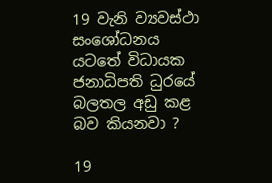19 වැනි ව්‍යවස්ථා සංශෝධනය යටතේ විධායක ජනාධිපති ධුරයේ බලතල අඩු කළ බව කියනවා ?

19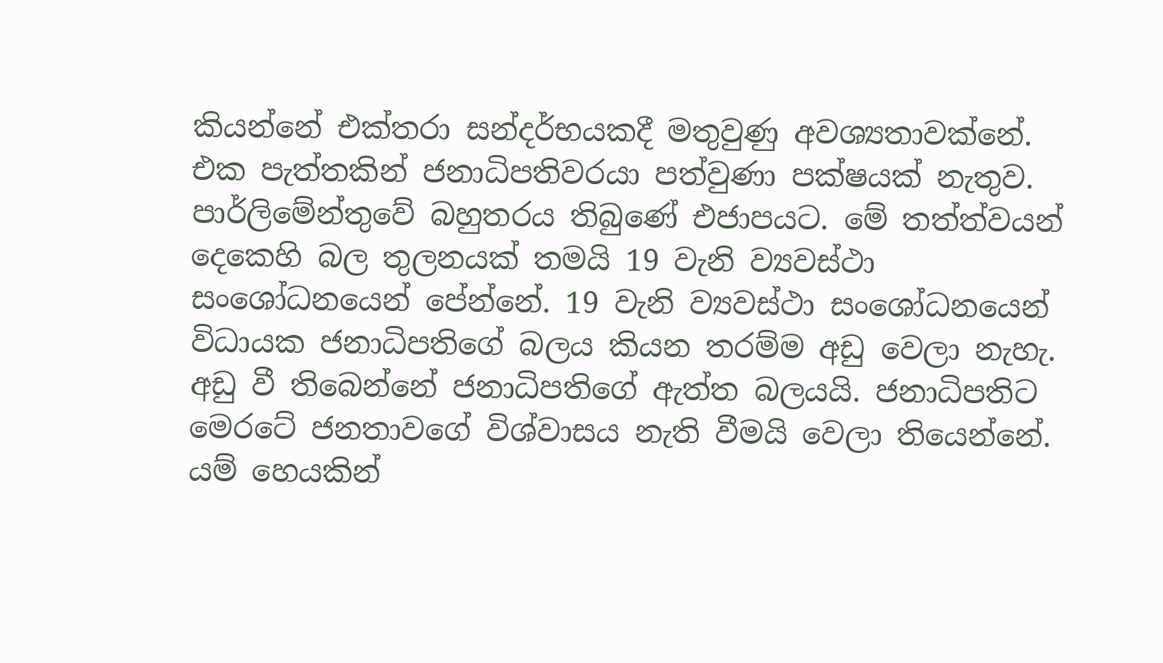කියන්නේ එක්තරා සන්දර්භයකදී මතුවුණු අවශ්‍යතාවක්නේ. එක පැත්තකින් ජනාධිපතිවරයා පත්වුණා පක්ෂයක් නැතුව. පාර්ලිමේන්තුවේ බහුතරය තිබුණේ එජාපයට. මේ තත්ත්වයන් දෙකෙහි බල තුලනයක් තමයි 19 වැනි ව්‍යවස්ථා සංශෝධනයෙන් පේන්නේ. 19 වැනි ව්‍යවස්ථා සංශෝධනයෙන් විධායක ජනාධිපතිගේ බලය කියන තරම්ම අඩු වෙලා නැහැ. අඩු වී තිබෙන්නේ ජනාධිපතිගේ ඇත්ත බලයයි. ජනාධිපතිට මෙරටේ ජනතාවගේ විශ්වාසය නැති වීමයි වෙලා තියෙන්නේ. යම් හෙයකින්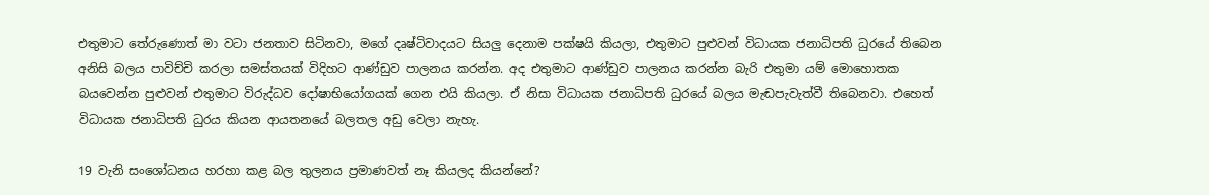එතුමාට තේරුණොත් මා වටා ජනතාව සිටිනවා, මගේ දෘෂ්ටිවාදයට සියලු දෙනාම පක්ෂයි කියලා, එතුමාට පුළුවන් විධායක ජනාධිපති ධුරයේ තිබෙන අනිසි බලය පාවිච්චි කරලා සමස්තයක් විදිහට ආණ්ඩුව පාලනය කරන්න. අද එතුමාට ආණ්ඩුව පාලනය කරන්න බැරි එතුමා යම් මොහොතක බයවෙන්න පුළුවන් එතුමාට විරුද්ධව දෝෂාභියෝගයක් ගෙන එයි කියලා. ඒ නිසා විධායක ජනාධිපති ධුරයේ බලය මැඬපැවැත්වී තිබෙනවා. එහෙත් විධායක ජනාධිපති ධුරය කියන ආයතනයේ බලතල අඩු වෙලා නැහැ.

19 වැනි සංශෝධනය හරහා කළ බල තුලනය ප්‍රමාණවත් නෑ කියලද කියන්නේ?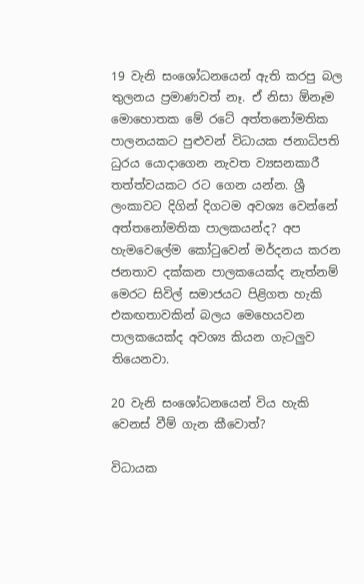19 වැනි සංශෝධනයෙන් ඇති කරපු බල තුලනය ප්‍රමාණවත් නෑ. ඒ නිසා ඕනෑම මොහොතක මේ රටේ අත්තනෝමතික පාලනයකට පුළුවන් විධායක ජනාධිපති ධුරය යොදාගෙන නැවත ව්‍යසනකාරී තත්ත්වයකට රට ගෙන යන්න. ශ්‍රී ලංකාවට දිගින් දිගටම අවශ්‍ය වෙන්නේ අත්තනෝමතික පාලකයන්ද? අප හැමවෙලේම කෝටුවෙන් මර්දනය කරන ජනතාව දක්කන පාලකයෙක්ද නැත්නම් මෙරට සිවිල් සමාජයට පිළිගත හැකි එකඟතාවකින් බලය මෙහෙයවන පාලකයෙක්ද අවශ්‍ය කියන ගැටලුව තියෙනවා.

20 වැනි සංශෝධනයෙන් විය හැකි වෙනස් වීම් ගැන කීවොත්?

විධායක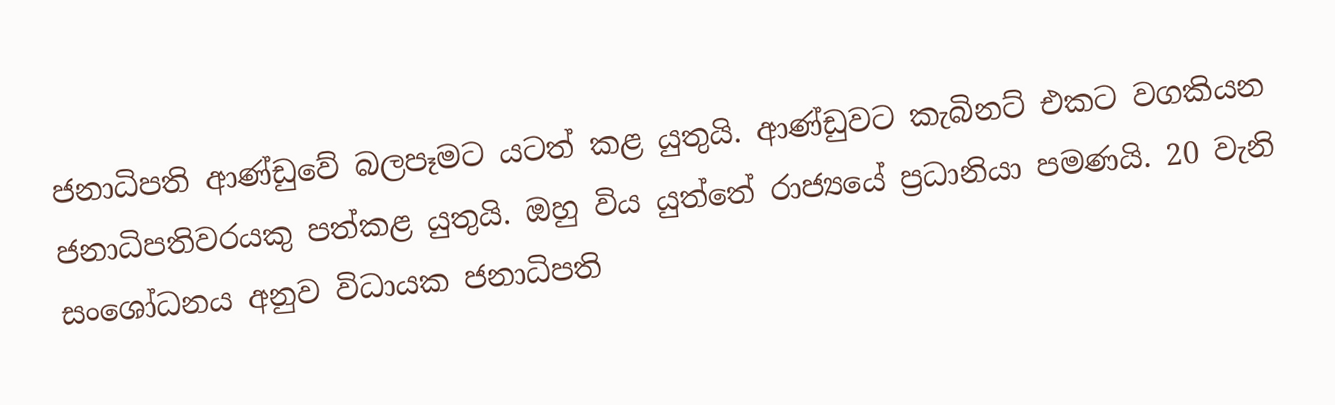ජනාධිපති ආණ්ඩුවේ බලපෑමට යටත් කළ යුතුයි. ආණ්ඩුවට කැබිනට් එකට වගකියන ජනාධිපතිවරයකු පත්කළ යුතුයි. ඔහු විය යුත්තේ රාජ්‍යයේ ප්‍රධානියා පමණයි. 20 වැනි සංශෝධනය අනුව විධායක ජනාධිපති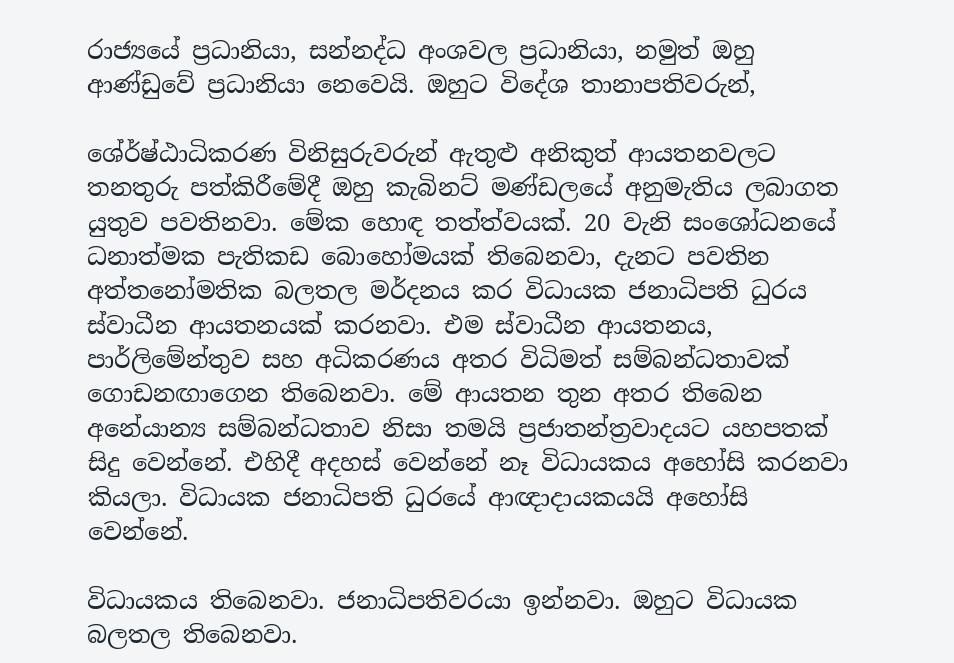රාජ්‍යයේ ප්‍රධානියා, සන්නද්ධ අංශවල ප්‍රධානියා, නමුත් ඔහු ආණ්ඩුවේ ප්‍රධානියා නෙවෙයි. ඔහුට විදේශ තානාපතිවරුන්,

ශේ‍ර්ෂ්ඨාධිකරණ විනිසුරුවරුන් ඇතුළු අනිකුත් ආයතනවලට තනතුරු පත්කිරීමේදී ඔහු කැබිනට් මණ්ඩලයේ අනුමැතිය ලබාගත යුතුව පවතිනවා. මේක හොඳ තත්ත්වයක්. 20 වැනි සංශෝධනයේ ධනාත්මක පැතිකඩ බොහෝමයක් තිබෙනවා, දැනට පවතින අත්තනෝමතික බලතල මර්දනය කර විධායක ජනාධිපති ධුරය ස්වාධීන ආයතනයක් කරනවා. එම ස්වාධීන ආයතනය, පාර්ලිමේන්තුව සහ අධිකරණය අතර විධිමත් සම්බන්ධතාවක් ගොඩනඟාගෙන තිබෙනවා. මේ ආයතන තුන අතර තිබෙන අනේ‍යාන්‍ය සම්බන්ධතාව නිසා තමයි ප්‍රජාතන්ත්‍රවාදයට යහපතක් සිදු වෙන්නේ. එහිදී අදහස් වෙන්නේ නෑ විධායකය අහෝසි කරනවා කියලා. විධායක ජනාධිපති ධුරයේ ආඥාදායකයයි අහෝසි වෙන්නේ.

විධායකය තිබෙනවා. ජනාධිපතිවරයා ඉන්නවා. ඔහුට විධායක බලතල තිබෙනවා.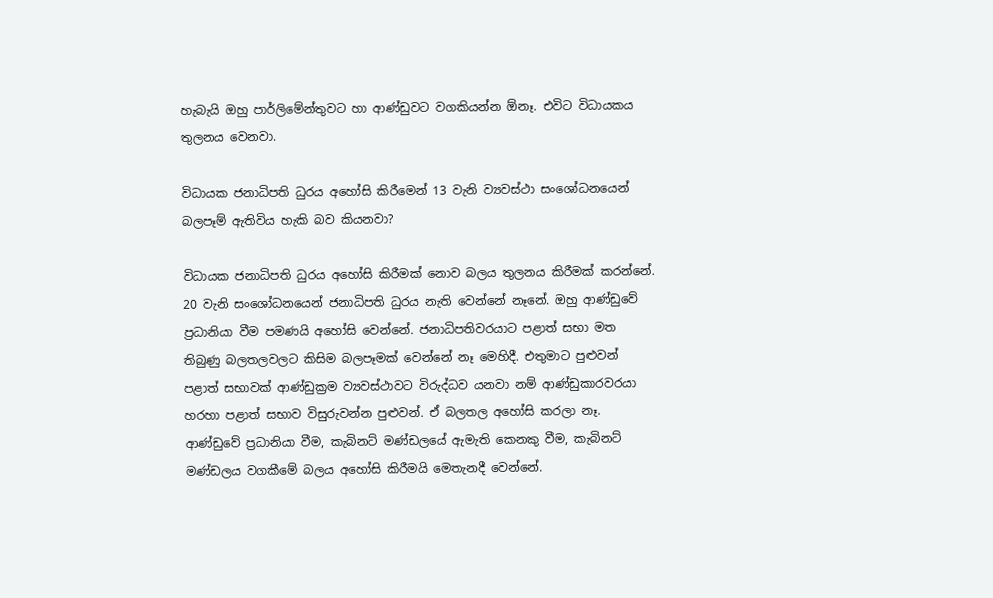හැබැයි ඔහු පාර්ලිමේන්තුවට හා ආණ්ඩුවට වගකියන්න ඕනෑ. එවිට විධායකය තුලනය වෙනවා.

විධායක ජනාධිපති ධුරය අහෝසි කිරීමෙන් 13 වැනි ව්‍යවස්ථා සංශෝධනයෙන් බලපෑම් ඇතිවිය හැකි බව කියනවා?

විධායක ජනාධිපති ධුරය අහෝසි කිරීමක් නොව බලය තුලනය කිරීමක් කරන්නේ. 20 වැනි සංශෝධනයෙන් ජනාධිපති ධුරය නැති වෙන්නේ නෑනේ. ඔහු ආණ්ඩුවේ ප්‍රධානියා වීම පමණයි අහෝසි වෙන්නේ. ජනාධිපතිවරයාට පළාත් සභා මත තිබුණු බලතලවලට කිසිම බලපෑමක් වෙන්නේ නෑ මෙහිදී. එතුමාට පුළුවන් පළාත් සභාවක් ආණ්ඩුක්‍රම ව්‍යවස්ථාවට විරුද්ධව යනවා නම් ආණ්ඩුකාරවරයා හරහා පළාත් සභාව විසුරුවන්න පුළුවන්. ඒ බලතල අහෝසි කරලා නෑ. ආණ්ඩුවේ ප්‍රධානියා වීම, කැබිනට් මණ්ඩලයේ ඇමැති කෙනකු වීම, කැබිනට් මණ්ඩලය වගකීමේ බලය අහෝසි කිරීමයි මෙතැනදී වෙන්නේ.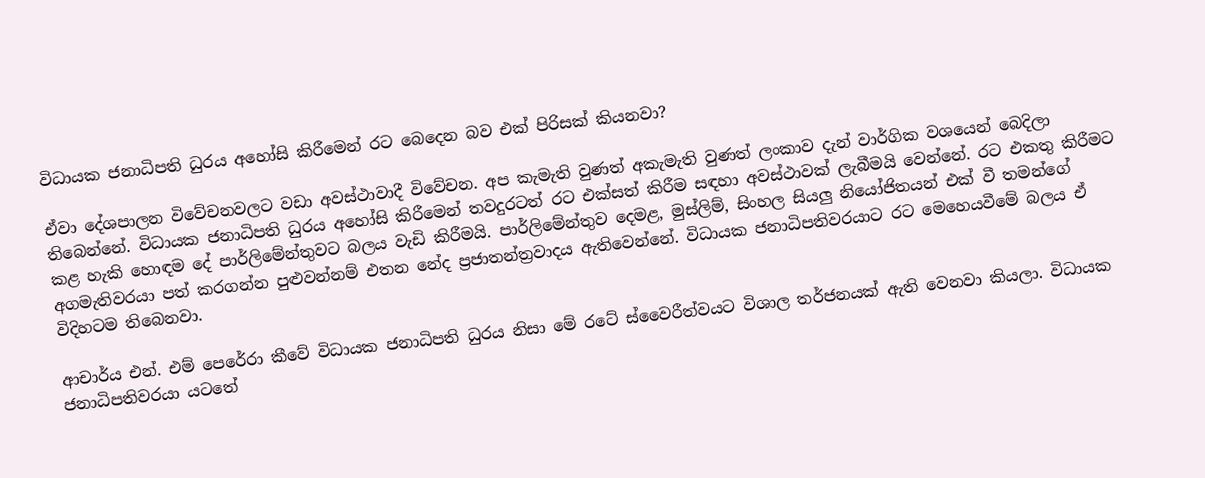විධායක ජනාධිපති ධුරය අහෝසි කිරීමෙන් රට බෙදෙන බව එක් පිරිසක් කියනවා?

ඒවා දේශපාලන විවේචනවලට වඩා අවස්ථාවාදී විවේචන. අප කැමැති වුණත් අකැමැති වුණත් ලංකාව දැන් වාර්ගික වශයෙන් බෙදිලා තිබෙන්නේ. විධායක ජනාධිපති ධුරය අහෝසි කිරීමෙන් තවදුරටත් රට එක්සත් කිරීම සඳහා අවස්ථාවක් ලැබීමයි වෙන්නේ. රට එකතු කිරීමට කළ හැකි හොඳම දේ පාර්ලිමේන්තුවට බලය වැඩි කිරීමයි. පාර්ලිමේන්තුව දෙමළ, මුස්ලිම්, සිංහල සියලු නියෝජිතයන් එක් වී තමන්ගේ අගමැතිවරයා පත් කරගන්න පුළුවන්නම් එතන නේද ප්‍රජාතන්ත්‍රවාදය ඇතිවෙන්නේ. විධායක ජනාධිපතිවරයාට රට මෙහෙයවීමේ බලය ඒ විදිහටම තිබෙනවා.

ආචාර්ය එන්. එම් පෙරේරා කීවේ විධායක ජනාධිපති ධුරය නිසා මේ රටේ ස්වෛරීත්වයට විශාල තර්ජනයක් ඇති වෙනවා කියලා. විධායක ජනාධිපතිවරයා යටතේ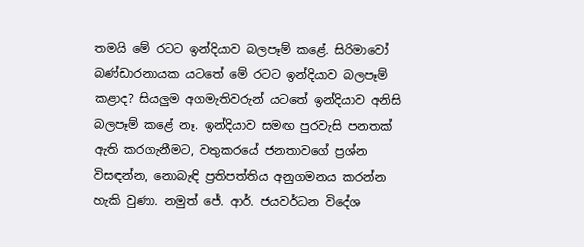තමයි මේ රටට ඉන්දියාව බලපෑම් කළේ. සිරිමාවෝ බණ්ඩාරනායක යටතේ මේ රටට ඉන්දියාව බලපෑම් කළාද? සියලුම අගමැතිවරුන් යටතේ ඉන්දියාව අනිසි බලපෑම් කළේ නෑ. ඉන්දියාව සමඟ පුරවැසි පනතක් ඇති කරගැනීමට, වතුකරයේ ජනතාවගේ ප්‍රශ්න විසඳන්න, නොබැඳි ප්‍රතිපත්තිය අනුගමනය කරන්න හැකි වුණා. නමුත් ජේ. ආර්. ජයවර්ධන විදේශ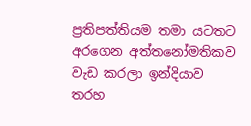ප්‍රතිපත්තියම තමා යටතට අරගෙන අත්තනෝමතිකව වැඩ කරලා ඉන්දියාව තරහ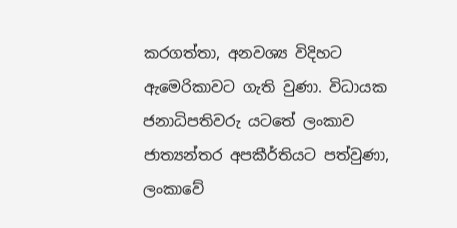කරගත්තා, අනවශ්‍ය විදිහට ඇමෙරිකාවට ගැති වුණා. විධායක ජනාධිපතිවරු යටතේ ලංකාව ජාත්‍යන්තර අපකීර්තියට පත්වුණා, ලංකාවේ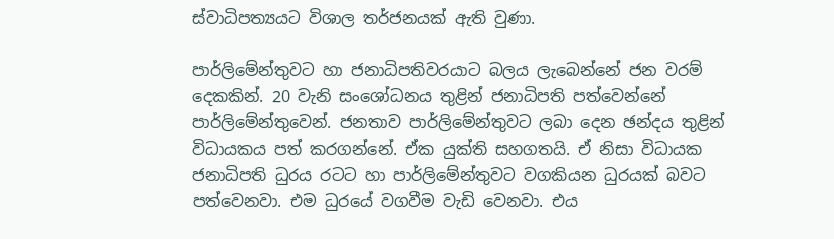ස්වාධිපත්‍යයට විශාල තර්ජනයක් ඇති වුණා.

පාර්ලිමේන්තුවට හා ජනාධිපතිවරයාට බලය ලැබෙන්නේ ජන වරම් දෙකකින්. 20 වැනි සංශෝධනය තුළින් ජනාධිපති පත්වෙන්නේ පාර්ලිමේන්තුවෙන්. ජනතාව පාර්ලිමේන්තුවට ලබා දෙන ඡන්දය තුළින් විධායකය පත් කරගන්නේ. ඒක යුක්ති සහගතයි. ඒ නිසා විධායක ජනාධිපති ධුරය රටට හා පාර්ලිමේන්තුවට වගකියන ධුරයක් බවට පත්වෙනවා. එම ධුරයේ වගවීම වැඩි වෙනවා. එය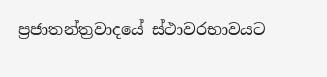ප්‍රජාතන්ත්‍රවාදයේ ස්ථාවරභාවයට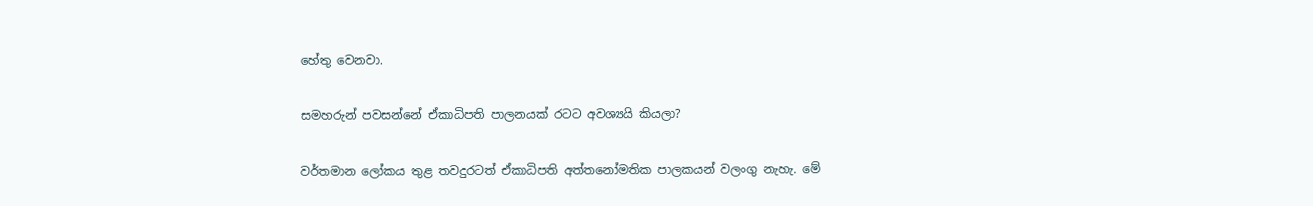හේතු වෙනවා.

සමහරුන් පවසන්නේ ඒකාධිපති පාලනයක් රටට අවශ්‍යයි කියලා?

වර්තමාන ලෝකය තුළ තවදුරටත් ඒකාධිපති අත්තනෝමතික පාලකයන් වලංගු නැහැ. මේ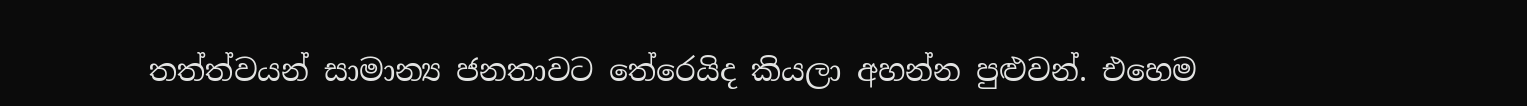තත්ත්වයන් සාමාන්‍ය ජනතාවට තේරෙයිද කියලා අහන්න පුළුවන්. එහෙම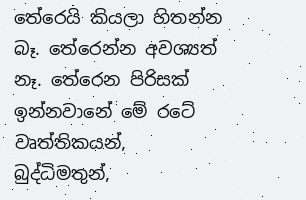තේරෙයි කියලා හිතන්න බෑ. තේරෙන්න අවශ්‍යත් නෑ. තේරෙන පිරිසක් ඉන්නවානේ මේ රටේ වෘත්තිකයන්, බුද්ධිමතුන්,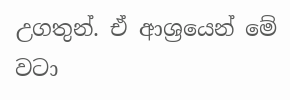උගතුන්. ඒ ආශ්‍රයෙන් මේ වටා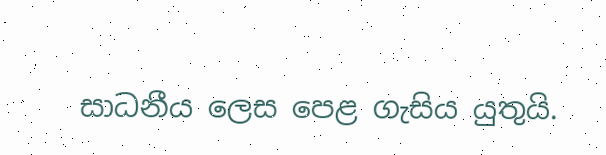සාධනීය ලෙස පෙළ ගැසිය යුතුයි.